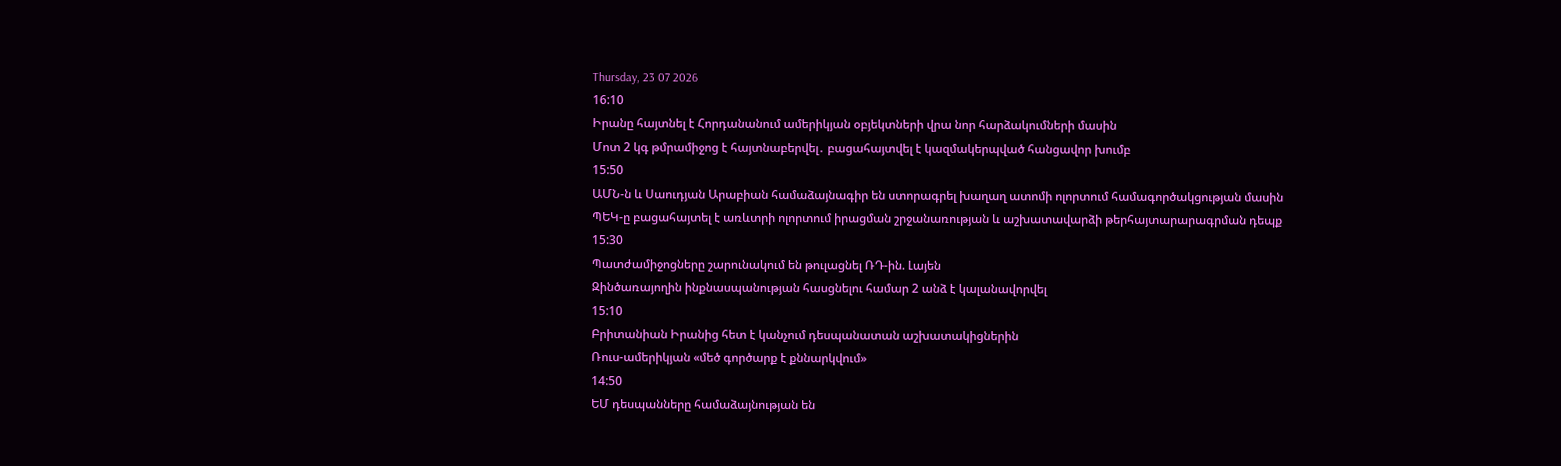Thursday, 23 07 2026
16:10
Իրանը հայտնել է Հորդանանում ամերիկյան օբյեկտների վրա նոր հարձակումների մասին
Մոտ 2 կգ թմրամիջոց է հայտնաբերվել․ բացահայտվել է կազմակերպված հանցավոր խումբ
15:50
ԱՄՆ-ն և Սաուդյան Արաբիան համաձայնագիր են ստորագրել խաղաղ ատոմի ոլորտում համագործակցության մասին
ՊԵԿ-ը բացահայտել է առևտրի ոլորտում իրացման շրջանառության և աշխատավարձի թերհայտարարագրման դեպք
15:30
Պատժամիջոցները շարունակում են թուլացնել ՌԴ-ին. Լայեն
Զինծառայողին ինքնասպանության հասցնելու համար 2 անձ է կալանավորվել
15:10
Բրիտանիան Իրանից հետ է կանչում դեսպանատան աշխատակիցներին
Ռուս-ամերիկյան «մեծ գործարք է քննարկվում»
14:50
ԵՄ դեսպանները համաձայնության են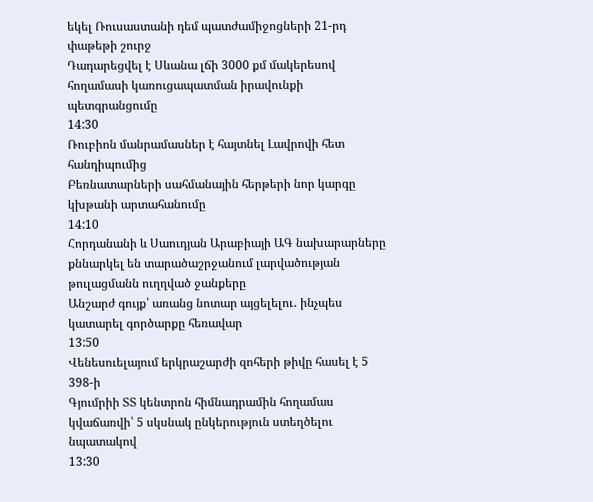եկել Ռուսաստանի դեմ պատժամիջոցների 21-րդ փաթեթի շուրջ
Դադարեցվել է Սևանա լճի 3000 քմ մակերեսով հողամասի կառուցապատման իրավունքի պետգրանցումը
14:30
Ռուբիոն մանրամասներ է հայտնել Լավրովի հետ հանդիպումից
Բեռնատարների սահմանային հերթերի նոր կարգը կխթանի արտահանումը
14:10
Հորդանանի և Սաուդյան Արաբիայի ԱԳ նախարարները քննարկել են տարածաշրջանում լարվածության թուլացմանն ուղղված ջանքերը
Անշարժ գույք՝ առանց նոտար այցելելու․ ինչպես կատարել գործարքը հեռավար
13:50
Վենեսուելայում երկրաշարժի զոհերի թիվը հասել է 5 398-ի
Գյումրիի ՏՏ կենտրոն հիմնադրամին հողամաս կվաճառվի՝ 5 սկսնակ ընկերություն ստեղծելու նպատակով
13:30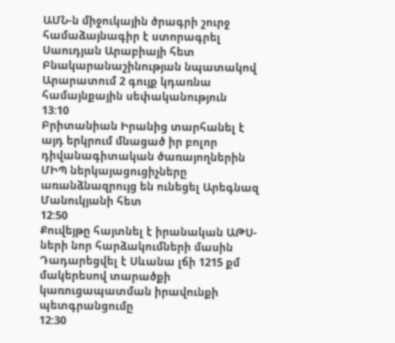ԱՄՆ-ն միջուկային ծրագրի շուրջ համաձայնագիր է ստորագրել Սաուդյան Արաբիայի հետ
Բնակարանաշինության նպատակով Արարատում 2 գույք կդառնա համայնքային սեփականություն
13:10
Բրիտանիան Իրանից տարհանել է այդ երկրում մնացած իր բոլոր դիվանագիտական ծառայողներին
ՄԻՊ ներկայացուցիչները առանձնազրույց են ունեցել Արեգնազ Մանուկյանի հետ
12:50
Քուվեյթը հայտնել է իրանական ԱԹՍ-ների նոր հարձակումների մասին
Դադարեցվել է Սևանա լճի 1215 քմ մակերեսով տարածքի կառուցապատման իրավունքի պետգրանցումը
12:30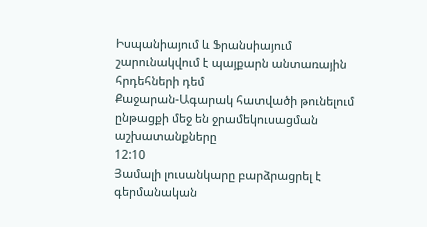Իսպանիայում և Ֆրանսիայում շարունակվում է պայքարն անտառային հրդեհների դեմ
Քաջարան-Ագարակ հատվածի թունելում ընթացքի մեջ են ջրամեկուսացման աշխատանքները
12:10
Յամալի լուսանկարը բարձրացրել է գերմանական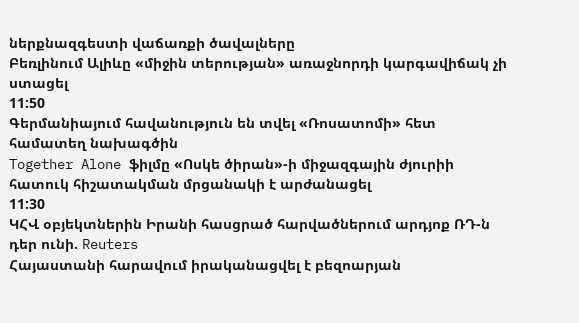ներքնազգեստի վաճառքի ծավալները
Բեռլինում Ալիևը «միջին տերության» առաջնորդի կարգավիճակ չի ստացել
11:50
Գերմանիայում հավանություն են տվել «Ռոսատոմի» հետ համատեղ նախագծին
Together Alone ֆիլմը «Ոսկե ծիրան»-ի միջազգային ժյուրիի հատուկ հիշատակման մրցանակի է արժանացել
11:30
ԿՀՎ օբյեկտներին Իրանի հասցրած հարվածներում արդյոք ՌԴ-ն դեր ունի. Reuters
Հայաստանի հարավում իրականացվել է բեզոարյան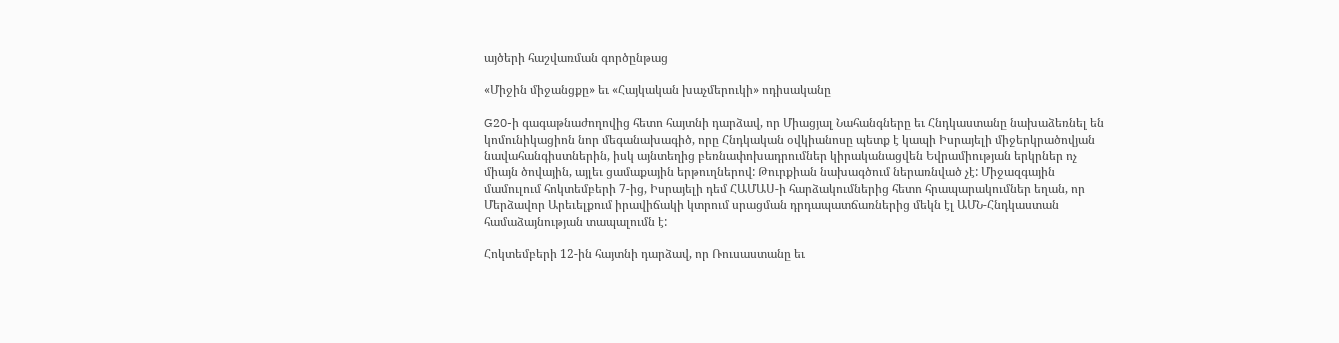այծերի հաշվառման գործընթաց

«Միջին միջանցքը» եւ «Հայկական խաչմերուկի» ոդիսականը

G20-ի գագաթնաժողովից հետո հայտնի դարձավ, որ Միացյալ Նահանգները եւ Հնդկաստանը նախաձեռնել են կոմունիկացիոն նոր մեգանախագիծ, որը Հնդկական օվկիանոսը պետք է կապի Իսրայելի միջերկրածովյան նավահանգիստներին, իսկ այնտեղից բեռնափոխադրումներ կիրականացվեն Եվրամիության երկրներ ոչ միայն ծովային, այլեւ ցամաքային երթուղներով: Թուրքիան նախագծում ներառնված չէ: Միջազգային մամուլում հոկտեմբերի 7-ից, Իսրայելի դեմ ՀԱՄԱՍ-ի հարձակումներից հետո հրապարակումներ եղան, որ Մերձավոր Արեւելքում իրավիճակի կտրում սրացման դրդապատճառներից մեկն էլ ԱՄՆ-Հնդկաստան համաձայնության տապալումն է:

Հոկտեմբերի 12-ին հայտնի դարձավ, որ Ռուսաստանը եւ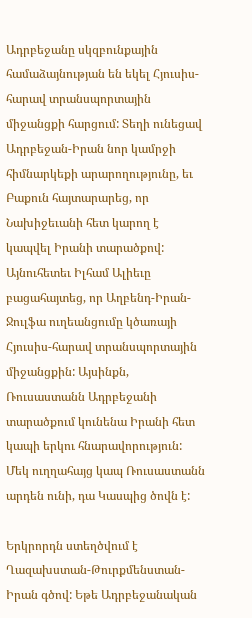Ադրբեջանը սկզբունքային համաձայնության են եկել Հյուսիս-հարավ տրանսպորտային միջանցքի հարցում: Տեղի ունեցավ Ադրբեջան-Իրան նոր կամրջի հիմնարկեքի արարողությունը, եւ Բաքուն հայտարարեց, որ Նախիջեւանի հետ կարող է կապվել Իրանի տարածքով: Այնուհետեւ Իլհամ Ալիեւը բացահայտեց, որ Աղբենդ-Իրան-Ջուլֆա ուղեանցումը կծառայի Հյուսիս-հարավ տրանսպորտային միջանցքին: Այսինքն, Ռուսաստանն Ադրբեջանի տարածքում կունենա Իրանի հետ կապի երկու հնարավորություն: Մեկ ուղղահայց կապ Ռուսաստանն արդեն ունի, դա Կասպից ծովն է:

Երկրորդն ստեղծվում է Ղազախստան-Թուրքմենստան-Իրան գծով: Եթե Ադրբեջանական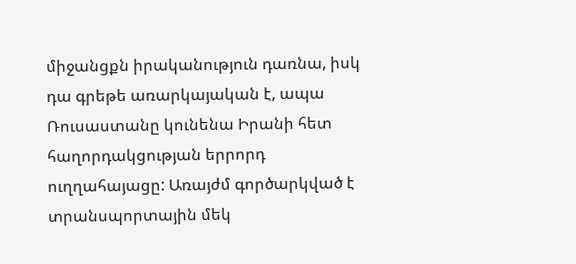միջանցքն իրականություն դառնա, իսկ դա գրեթե առարկայական է, ապա Ռուսաստանը կունենա Իրանի հետ հաղորդակցության երրորդ ուղղահայացը: Առայժմ գործարկված է տրանսպորտային մեկ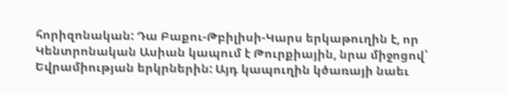հորիզոնական: Դա Բաքու-Թբիլիսի-Կարս երկաթուղին է, որ Կենտրոնական Ասիան կապում է Թուրքիային, նրա միջոցով՝ Եվրամիության երկրներին: Այդ կապուղին կծառայի նաեւ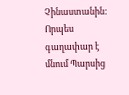Չինաստանին: Որպես գաղափար է մնում Պարսից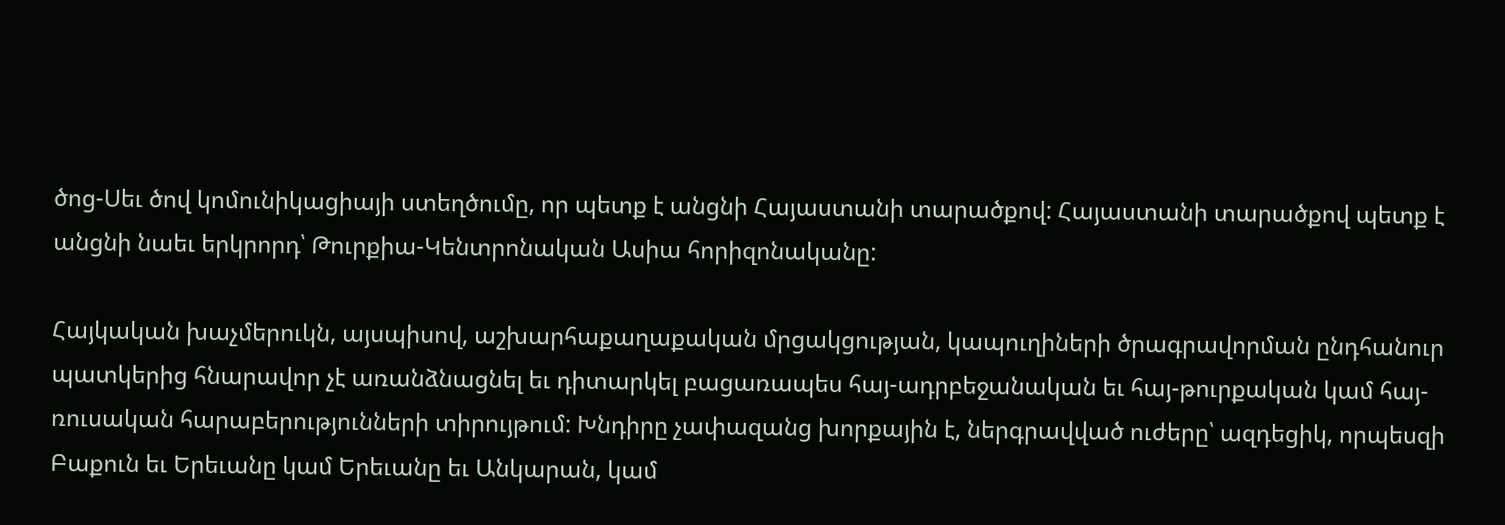ծոց-Սեւ ծով կոմունիկացիայի ստեղծումը, որ պետք է անցնի Հայաստանի տարածքով: Հայաստանի տարածքով պետք է անցնի նաեւ երկրորդ՝ Թուրքիա-Կենտրոնական Ասիա հորիզոնականը:

Հայկական խաչմերուկն, այսպիսով, աշխարհաքաղաքական մրցակցության, կապուղիների ծրագրավորման ընդհանուր պատկերից հնարավոր չէ առանձնացնել եւ դիտարկել բացառապես հայ-ադրբեջանական եւ հայ-թուրքական կամ հայ-ռուսական հարաբերությունների տիրույթում: Խնդիրը չափազանց խորքային է, ներգրավված ուժերը՝ ազդեցիկ, որպեսզի Բաքուն եւ Երեւանը կամ Երեւանը եւ Անկարան, կամ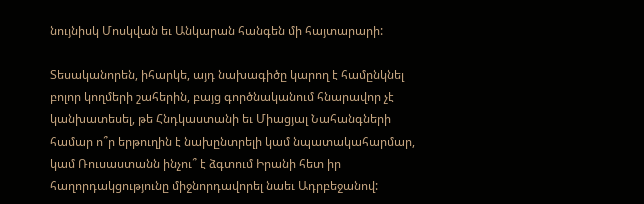նույնիսկ Մոսկվան եւ Անկարան հանգեն մի հայտարարի:

Տեսականորեն, իհարկե, այդ նախագիծը կարող է համընկնել բոլոր կողմերի շահերին, բայց գործնականում հնարավոր չէ կանխատեսել, թե Հնդկաստանի եւ Միացյալ Նահանգների համար ո՞ր երթուղին է նախընտրելի կամ նպատակահարմար, կամ Ռուսաստանն ինչու՞ է ձգտում Իրանի հետ իր հաղորդակցությունը միջնորդավորել նաեւ Ադրբեջանով: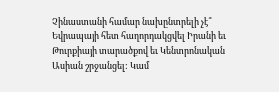Չինաստանի համար նախընտրելի չէ՞ Եվրապայի հետ հաղորդակցվել Իրանի եւ Թուրքիայի տարածքով եւ Կենտրոնական Ասիան շրջանցել: Կամ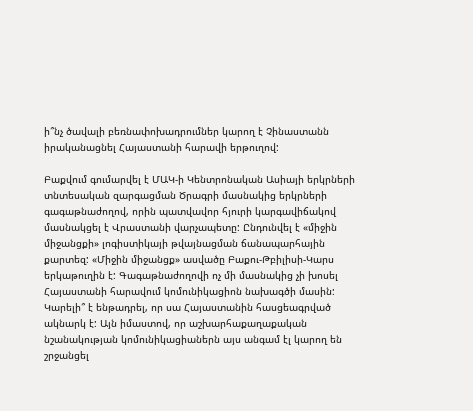ի՞նչ ծավալի բեռնափոխադրումներ կարող է Չինաստանն իրականացնել Հայաստանի հարավի երթուղով:

Բաքվում գումարվել է ՄԱԿ-ի Կենտրոնական Ասիայի երկրների տնտեսական զարգացման Ծրագրի մասնակից երկրների գագաթնաժողով, որին պատվավոր հյուրի կարգավիճակով մասնակցել է Վրաստանի վարչապետը: Ընդունվել է «միջին միջանցքի» լոգիստիկայի թվայնացման ճանապարհային քարտեզ: «Միջին միջանցք» ասվածը Բաքու-Թբիլիսի-Կարս երկաթուղին է: Գագաթնաժողովի ոչ մի մասնակից չի խոսել Հայաստանի հարավում կոմունիկացիոն նախագծի մասին: Կարելի՞ է ենթադրել, որ սա Հայաստանին հասցեագրված ակնարկ է: Այն իմաստով, որ աշխարհաքաղաքական նշանակության կոմունիկացիաներն այս անգամ էլ կարող են շրջանցել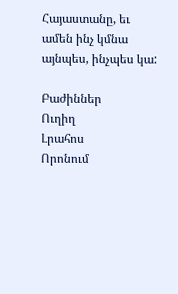Հայաստանը, եւ ամեն ինչ կմնա այնպես, ինչպես կա:

Բաժիններ
Ուղիղ
Լրահոս
Որոնում